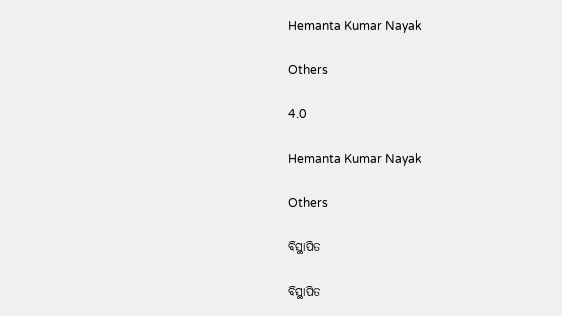Hemanta Kumar Nayak

Others

4.0

Hemanta Kumar Nayak

Others

ବିସ୍ଥାପିତ

ବିସ୍ଥାପିତ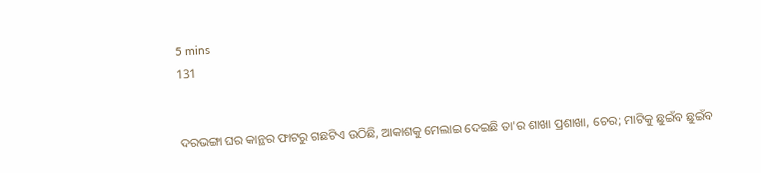5 mins
131


ଦରଭଙ୍ଗା ଘର କାନ୍ଥର ଫାଟରୁ ଗଛଟିଏ ଉଠିଛି, ଆକାଶକୁ ମେଲାଇ ଦେଇଛି ତା'ର ଶାଖା ପ୍ରଶାଖା, ଚେର; ମାଟିକୁ ଛୁଇଁବ ଛୁଇଁବ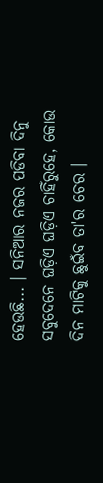ହେଉଛି... । ସନିଆର ନଜର ପଡିବା ଦିନୁ ସବୁଦେନେ ଘଡ଼ିଏ ଘଡ଼ିଏ ଚାହିଁରୁହେ, କୋଉ ଦିନ ମାଟିକୁ ଛୁଇଁବ ତା'ର ଚେର ।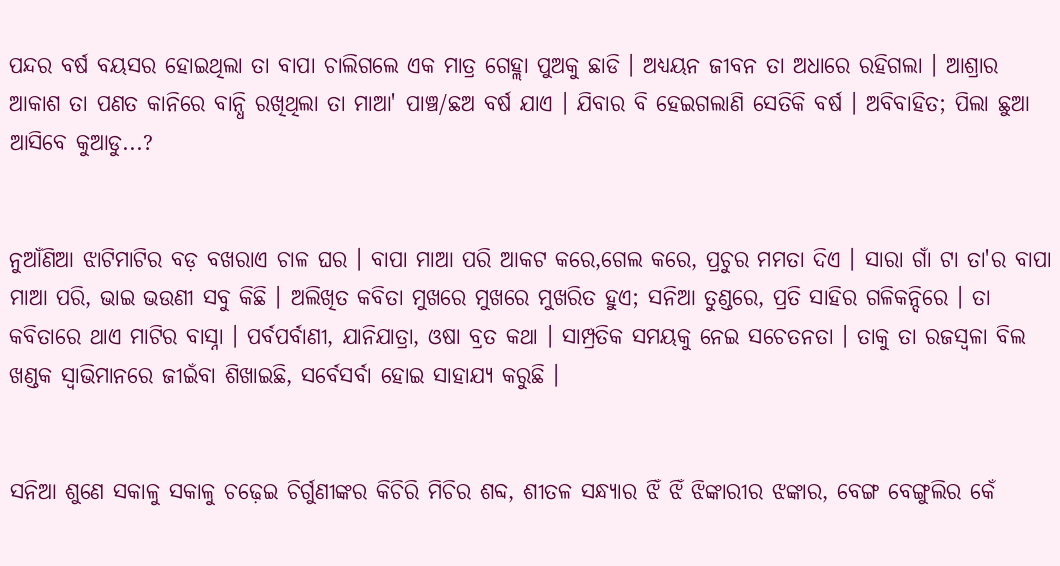ପନ୍ଦର ବର୍ଷ ବୟସର ହୋଇଥିଲା ତା ବାପା ଚାଲିଗଲେ ଏକ ମାତ୍ର ଗେହ୍ଲା ପୁଅକୁ ଛାଡି । ଅଧ୍ୟୟନ ଜୀବନ ତା ଅଧାରେ ରହିଗଲା । ଆଶ୍ରାର ଆକାଶ ତା ପଣତ କାନିରେ ବାନ୍ଧି ରଖିଥିଲା ତା ମାଆ' ପାଞ୍ଚ/ଛଅ ବର୍ଷ ଯାଏ । ଯିବାର ବି ହେଇଗଲାଣି ସେତିକି ବର୍ଷ । ଅବିବାହିତ; ପିଲା ଛୁଆ ଆସିବେ କୁଆଡୁ...?


ନୁଆଁଣିଆ ଝାଟିମାଟିର ବଡ଼ ବଖରାଏ ଚାଳ ଘର । ବାପା ମାଆ ପରି ଆକଟ କରେ,ଗେଲ କରେ, ପ୍ରଚୁର ମମତା ଦିଏ । ସାରା ଗାଁ ଟା ତା'ର ବାପା ମାଆ ପରି, ଭାଇ ଭଉଣୀ ସବୁ କିଛି । ଅଲିଖିତ କବିତା ମୁଖରେ ମୁଖରେ ମୁଖରିତ ହୁଏ; ସନିଆ ତୁଣ୍ଡରେ, ପ୍ରତି ସାହିର ଗଳିକନ୍ଦିରେ । ତା କବିତାରେ ଥାଏ ମାଟିର ବାସ୍ନା । ପର୍ବପର୍ବାଣୀ, ଯାନିଯାତ୍ରା, ଓଷା ବ୍ରତ କଥା । ସାମ୍ପ୍ରତିକ ସମୟକୁ ନେଇ ସଚେତନତା । ତାକୁ ତା ରଜସ୍ୱଳା ବିଲ ଖଣ୍ଡକ ସ୍ୱାଭିମାନରେ ଜୀଇଁବା ଶିଖାଇଛି, ସର୍ବେସର୍ବା ହୋଇ ସାହାଯ୍ୟ କରୁଛି ।


ସନିଆ ଶୁଣେ ସକାଳୁ ସକାଳୁ ଚଢ଼େଇ ଚିର୍ଗୁଣୀଙ୍କର କିଚିରି ମିଚିର ଶବ୍ଦ, ଶୀତଳ ସନ୍ଧ୍ୟାର ଝିଁ ଝିଁ ଝିଙ୍କାରୀର ଝଙ୍କାର, ବେଙ୍ଗ ବେଙ୍ଗୁଲିର କେଁ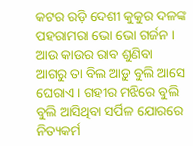କଟର ରଡ଼ି ଦେଶୀ କୁକୁର ଦଳଙ୍କ ପହରାମରା ଭୋ ଭୋ ଗର୍ଜନ । ଆଉ କାଉର ରାବ ଶୁଣିବା ଆଗରୁ ତା ବିଲ ଆଡ଼ୁ ବୁଲି ଆସେ ଘେରାଏ । ଗହୀର ମଝିରେ ବୁଲି ବୁଲି ଆସିଥିବା ସର୍ପିଳ ଯୋରରେ ନିତ୍ୟକର୍ମ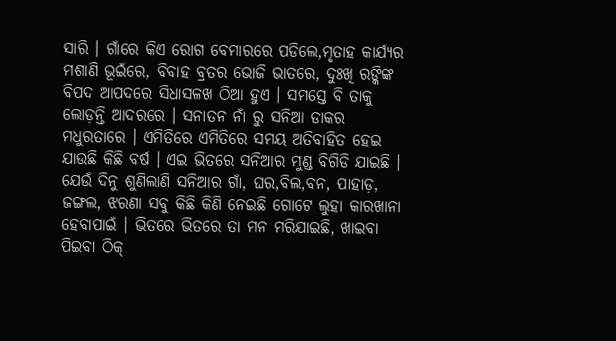ସାରି । ଗାଁରେ କିଏ ରୋଗ ବେମାରରେ ପଡିଲେ,ମୃତାହ କାର୍ଯ୍ୟର ମଶାଣି ଭୂଇଁରେ, ବିବାହ ବ୍ରତର ଭୋଜି ଭାତରେ, ଦୁଃଖି ରଙ୍କିଙ୍କ ବିପଦ ଆପଦରେ ସିଧାସଳଖ ଠିଆ ହୁଏ । ସମସ୍ତେ ବି ତାକୁ ଲୋଡ଼ନ୍ତି ଆଦରରେ । ସନାତନ ନାଁ ରୁ ସନିଆ ଡାକର ମଧୁରତାରେ । ଏମିତିରେ ଏମିତିରେ ସମୟ ଅତିବାହିତ ହେଇ ଯାଉଛି କିଛି ବର୍ଷ । ଏଇ ଭିତରେ ସନିଆର ମୁଣ୍ଡ ବିଗିଡି ଯାଇଛି । ଯେଉଁ ଦିନୁ ଶୁଣିଲାଣି ସନିଆର ଗାଁ, ଘର,ବିଲ,ବନ, ପାହାଡ଼, ଜଙ୍ଗଲ, ଝରଣା ସବୁ କିଛି କିଣି ନେଇଛି ଗୋଟେ ଲୁହା କାରଖାନା ହେବାପାଇଁ । ଭିତରେ ଭିତରେ ତା ମନ ମରିଯାଇଛି, ଖାଇବା ପିଇବା ଠିକ୍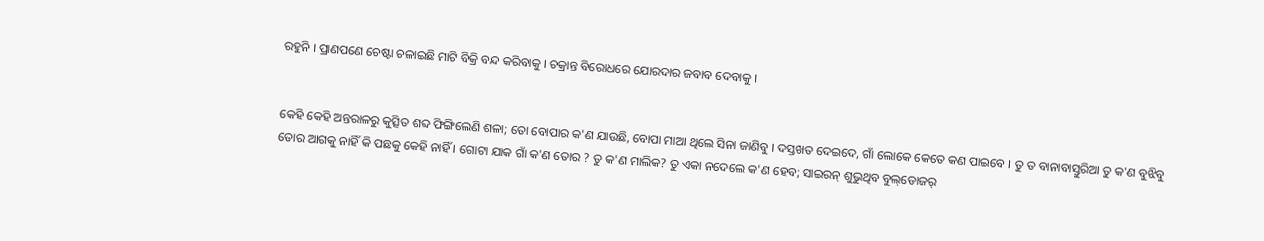ରହୁନି । ପ୍ରାଣପଣେ ଚେଷ୍ଟା ଚଳାଇଛି ମାଟି ବିକ୍ରି ବନ୍ଦ କରିବାକୁ । ଚକ୍ରାନ୍ତ ବିରୋଧରେ ଯୋରଦାର ଜବାବ ଦେବାକୁ ।


କେହି କେହି ଅନ୍ତରାଳରୁ କୁତ୍ସିତ ଶବ୍ଦ ଫିଙ୍ଗିଲେଣି ଶଳା; ତୋ ବୋପାର କ'ଣ ଯାଉଛି, ବୋପା ମାଆ ଥିଲେ ସିନା ଜାଣିବୁ । ଦସ୍ତଖତ ଦେଇଦେ, ଗାଁ ଲୋକେ କେତେ କଣ ପାଇବେ । ତୁ ତ ବାନାବାସ୍ତୁରିଆ ତୁ କ'ଣ ବୁଝିବୁ ତୋର ଆଗକୁ ନାହିଁ କି ପଛକୁ କେହି ନାହିଁ । ଗୋଟା ଯାକ ଗାଁ କ'ଣ ତୋର ? ତୁ କ'ଣ ମାଲିକ? ତୁ ଏକା ନଦେଲେ କ'ଣ ହେବ; ସାଇରନ୍ ଶୁଭୁଥିବ ବୁଲ୍‌ଡୋଜର୍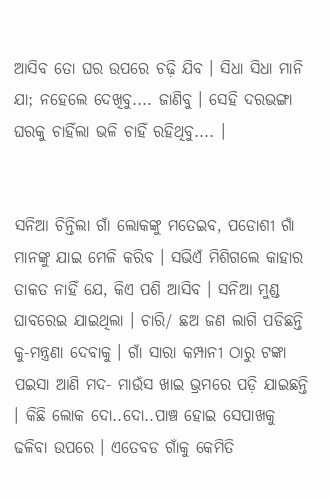ଆସିବ ତୋ ଘର ଉପରେ ଚଢ଼ି ଯିବ । ସିଧା ସିଧା ମାନି ଯା; ନହେଲେ ଦେଖିବୁ.... ଜାଣିବୁ । ସେହି ଦରଭଙ୍ଗା ଘରକୁ ଚାହିଁଲା ଭଳି ଚାହିଁ ରହିଥିବୁ.... ।


ସନିଆ ଚିନ୍ତିଲା ଗାଁ ଲୋକଙ୍କୁ ମତେଇବ, ପଡୋଶୀ ଗାଁ ମାନଙ୍କୁ ଯାଇ ମେଳି କରିବ । ସଭିଏଁ ମିଶିଗଲେ କାହାର ତାକତ ନାହିଁ ଯେ, କିଏ ପଶି ଆସିବ । ସନିଆ ମୁଣ୍ଡ ଘାବରେଇ ଯାଇଥିଲା । ଚାରି/ ଛଅ ଜଣ ଲାଗି ପଡିଛନ୍ତି କୁ-ମନ୍ତ୍ରଣା ଦେବାକୁ । ଗାଁ ସାରା କମ୍ପାନୀ ଠାରୁ ଟଙ୍କା ପଇସା ଆଣି ମଦ- ମାଉଁସ ଖାଇ ଭ୍ରମରେ ପଡ଼ି ଯାଇଛନ୍ତି । କିଛି ଲୋକ ଦୋ..ଦୋ..ପାଞ୍ଚ ହୋଇ ସେପାଖକୁ ଢଳିବା ଉପରେ । ଏତେବଡ ଗାଁକୁ କେମିତି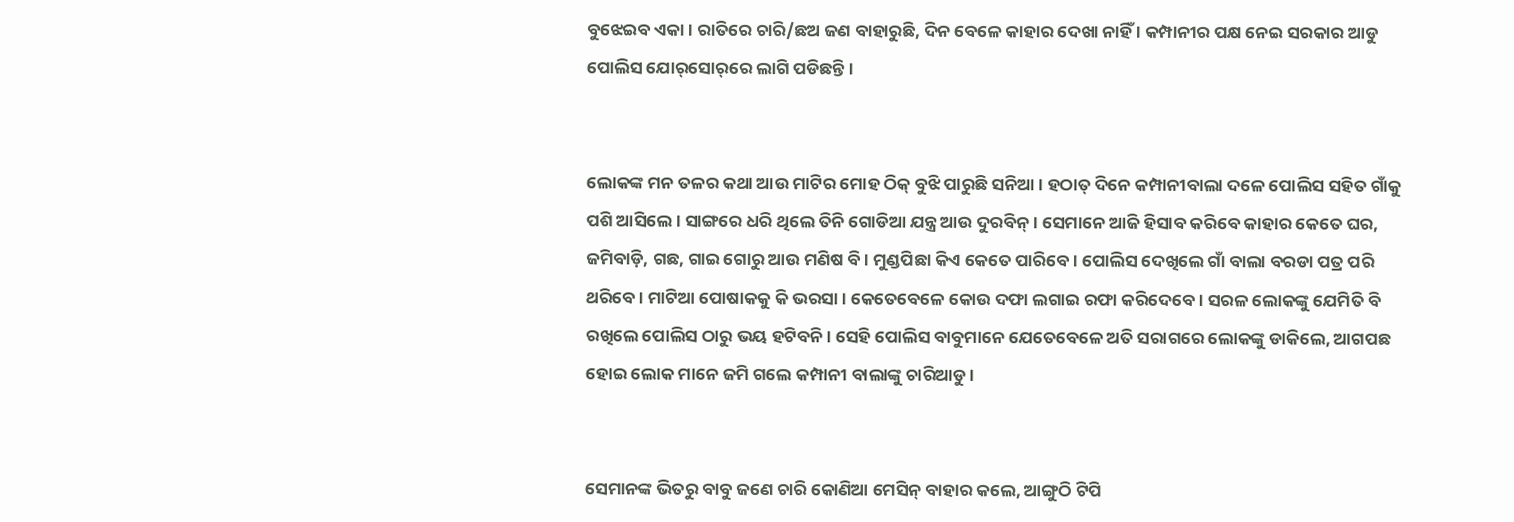ବୁଝେଇବ ଏକା । ରାତିରେ ଚାରି/ଛଅ ଜଣ ବାହାରୁଛି, ଦିନ ବେଳେ କାହାର ଦେଖା ନାହିଁ । କମ୍ପାନୀର ପକ୍ଷ ନେଇ ସରକାର ଆଡୁ ପୋଲିସ ଯୋର୍‌ସୋର୍‌ରେ ଲାଗି ପଡିଛନ୍ତି ।


ଲୋକଙ୍କ ମନ ତଳର କଥା ଆଉ ମାଟିର ମୋହ ଠିକ୍ ବୁଝି ପାରୁଛି ସନିଆ । ହଠାତ୍ ଦିନେ କମ୍ପାନୀବାଲା ଦଳେ ପୋଲିସ ସହିତ ଗାଁକୁ ପଶି ଆସିଲେ । ସାଙ୍ଗରେ ଧରି ଥିଲେ ତିନି ଗୋଡିଆ ଯନ୍ତ୍ର ଆଉ ଦୁରବିନ୍ । ସେମାନେ ଆଜି ହିସାବ କରିବେ କାହାର କେତେ ଘର, ଜମିବାଡ଼ି, ଗଛ, ଗାଇ ଗୋରୁ ଆଉ ମଣିଷ ବି । ମୁଣ୍ଡପିଛା କିଏ କେତେ ପାରିବେ । ପୋଲିସ ଦେଖିଲେ ଗାଁ ବାଲା ବରଡା ପତ୍ର ପରି ଥରିବେ । ମାଟିଆ ପୋଷାକକୁ କି ଭରସା । କେତେବେଳେ କୋଉ ଦଫା ଲଗାଇ ରଫା କରିଦେବେ । ସରଳ ଲୋକଙ୍କୁ ଯେମିତି ବି ରଖିଲେ ପୋଲିସ ଠାରୁ ଭୟ ହଟିବନି । ସେହି ପୋଲିସ ବାବୁମାନେ ଯେତେବେଳେ ଅତି ସରାଗରେ ଲୋକଙ୍କୁ ଡାକିଲେ, ଆଗପଛ ହୋଇ ଲୋକ ମାନେ ଜମି ଗଲେ କମ୍ପାନୀ ବାଲାଙ୍କୁ ଚାରିଆଡୁ ।


ସେମାନଙ୍କ ଭିତରୁ ବାବୁ ଜଣେ ଚାରି କୋଣିଆ ମେସିନ୍ ବାହାର କଲେ, ଆଙ୍ଗୁଠି ଟିପି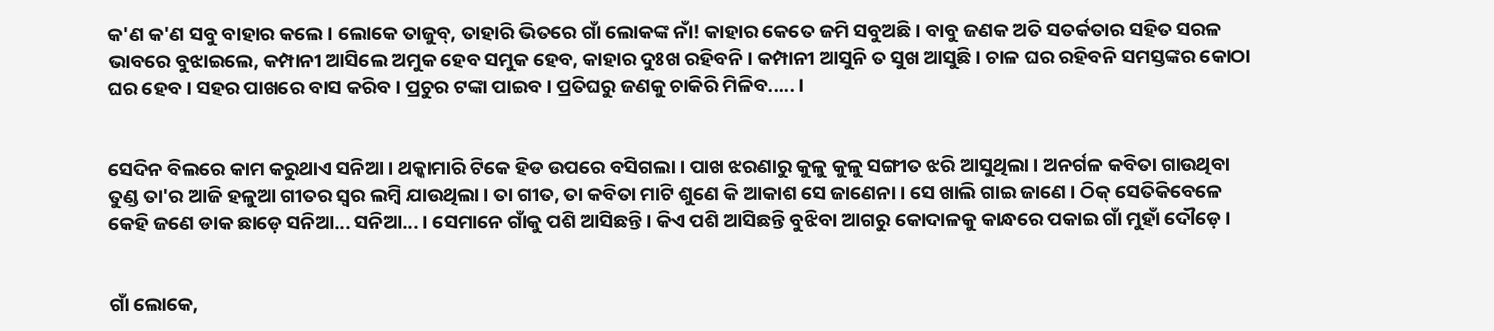କ'ଣ କ'ଣ ସବୁ ବାହାର କଲେ । ଲୋକେ ତାଜୁବ୍, ତାହାରି ଭିତରେ ଗାଁ ଲୋକଙ୍କ ନାଁ! କାହାର କେତେ ଜମି ସବୁଅଛି । ବାବୁ ଜଣକ ଅତି ସତର୍କତାର ସହିତ ସରଳ ଭାବରେ ବୁଝାଇଲେ, କମ୍ପାନୀ ଆସିଲେ ଅମୁକ ହେବ ସମୁକ ହେବ, କାହାର ଦୁଃଖ ରହିବନି । କମ୍ପାନୀ ଆସୁନି ତ ସୁଖ ଆସୁଛି । ଚାଳ ଘର ରହିବନି ସମସ୍ତଙ୍କର କୋଠା ଘର ହେବ । ସହର ପାଖରେ ବାସ କରିବ । ପ୍ରଚୁର ଟଙ୍କା ପାଇବ । ପ୍ରତିଘରୁ ଜଣକୁ ଚାକିରି ମିଳିବ..... ।


ସେଦିନ ବିଲରେ କାମ କରୁଥାଏ ସନିଆ । ଥକ୍କାମାରି ଟିକେ ହିଡ ଉପରେ ବସିଗଲା । ପାଖ ଝରଣାରୁ କୁଳୁ କୁଳୁ ସଙ୍ଗୀତ ଝରି ଆସୁଥିଲା । ଅନର୍ଗଳ କବିତା ଗାଉଥିବା ତୁଣ୍ଡ ତା'ର ଆଜି ହଳୁଆ ଗୀତର ସ୍ୱର ଲମ୍ବି ଯାଉଥିଲା । ତା ଗୀତ, ତା କବିତା ମାଟି ଶୁଣେ କି ଆକାଶ ସେ ଜାଣେନା । ସେ ଖାଲି ଗାଇ ଜାଣେ । ଠିକ୍ ସେତିକିବେଳେ କେହି ଜଣେ ଡାକ ଛାଡ଼େ ସନିଆ... ସନିଆ... । ସେମାନେ ଗାଁକୁ ପଶି ଆସିଛନ୍ତି । କିଏ ପଶି ଆସିଛନ୍ତି ବୁଝିବା ଆଗରୁ କୋଦାଳକୁ କାନ୍ଧରେ ପକାଇ ଗାଁ ମୁହାଁ ଦୌଡ଼େ ।


ଗାଁ ଲୋକେ,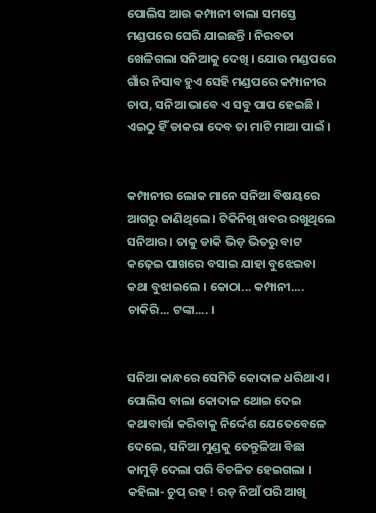ପୋଲିସ ଆଉ କମ୍ପାନୀ ବାଲା ସମସ୍ତେ ମଣ୍ଡପରେ ଘେରି ଯାଇଛନ୍ତି । ନିରବତା ଖେଳିଗଲା ସନିଆକୁ ଦେଖି । ଯୋଉ ମଣ୍ଡପରେ ଗାଁର ନିସାବ ହୁଏ ସେହି ମଣ୍ଡପରେ କମ୍ପାନୀର ଚାପ, ସନିଆ ଭାବେ ଏ ସବୁ ପାପ ହେଇଛି । ଏଇଠୁ ହିଁ ଡାକରା ଦେବ ତା ମାଟି ମାଆ ପାଇଁ ।


କମ୍ପାନୀର ଲୋକ ମାନେ ସନିଆ ବିଷୟରେ ଆଗରୁ ଜାଣିଥିଲେ । ଟିକିନିଖି ଖବର ରଖୁଥିଲେ ସନିଆର । ତାକୁ ଡାକି ଭିଡ଼ ଭିତରୁ ବାଟ କଢ଼େଇ ପାଖରେ ବସାଇ ଯାହା ବୁଝେଇବା କଥା ବୁଝାଇଲେ । କୋଠା... କମ୍ପାନୀ.... ଚାକିରି... ଟଙ୍କା.... ।


ସନିଆ କାନ୍ଧରେ ସେମିତି କୋଦାଳ ଧରିଥାଏ । ପୋଲିସ ବାଲା କୋଦାଳ ଥୋଇ ଦେଇ କଥାବାର୍ତ୍ତା କରିବାକୁ ନିର୍ଦ୍ଦେଶ ଯେତେବେଳେ ଦେଲେ, ସନିଆ ମୁଣ୍ଡକୁ ତେନ୍ତୁଳିଆ ବିଛା କାମୁଡ଼ି ଦେଲା ପରି ବିଚଳିତ ହେଇଗଲା । କହିଲା- ଚୁପ୍ ରହ ! ରଡ଼ ନିଆଁ ପରି ଆଖି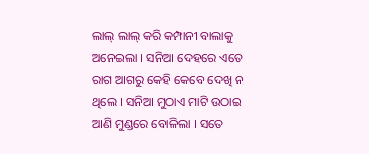ଲାଲ୍ ଲାଲ୍ କରି କମ୍ପାନୀ ବାଲାକୁ ଅନେଇଲା । ସନିଆ ଦେହରେ ଏତେ ରାଗ ଆଗରୁ କେହି କେବେ ଦେଖି ନ ଥିଲେ । ସନିଆ ମୁଠାଏ ମାଟି ଉଠାଇ ଆଣି ମୁଣ୍ଡରେ ବୋଳିଲା । ସତେ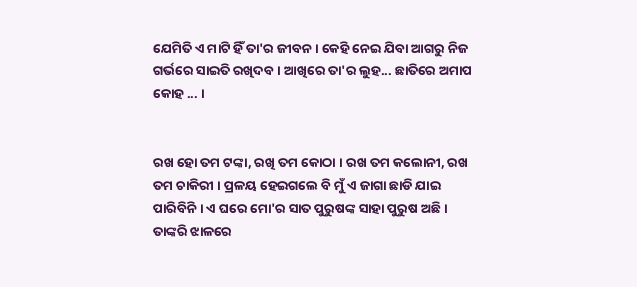ଯେମିତି ଏ ମାଟି ହିଁ ତା'ର ଜୀବନ । କେହି ନେଇ ଯିବା ଆଗରୁ ନିଜ ଗର୍ଭରେ ସାଇତି ରଖିଦବ । ଆଖିରେ ତା'ର ଲୁହ... ଛାତିରେ ଅମାପ କୋହ ... ।


ରଖ ହୋ ତମ ଟଙ୍କା, ରଖି ତମ କୋଠା । ରଖ ତମ କଲୋନୀ, ରଖ ତମ ଚାକିରୀ । ପ୍ରଳୟ ହେଇଗଲେ ବି ମୁଁ ଏ ଜାଗା ଛାଡି ଯାଇ ପାରିବିନି । ଏ ଘରେ ମୋ'ର ସାତ ପୁରୁଷଙ୍କ ସାହା ପୁରୁଷ ଅଛି । ତାଙ୍କରି ଝାଳରେ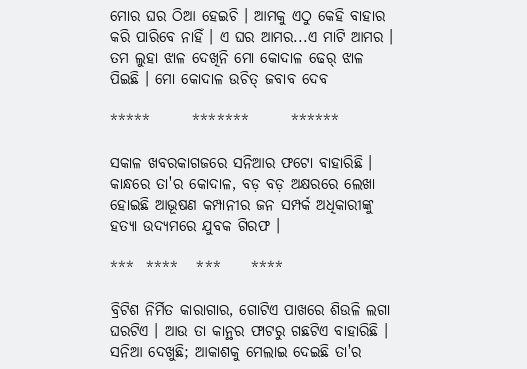ମୋର ଘର ଠିଆ ହେଇଚି । ଆମକୁ ଏଠୁ କେହି ବାହାର କରି ପାରିବେ ନାହିଁ । ଏ ଘର ଆମର...ଏ ମାଟି ଆମର । ତମ ଲୁହା ଝାଳ ଦେଖିନି ମୋ କୋଦାଳ ଢେର୍ ଝାଳ ପିଇଛି । ମୋ କୋଦାଳ ଉଚିତ୍ ଜବାବ ଦେବ

*****       *******       ******

ସକାଳ ଖବରକାଗଜରେ ସନିଆର ଫଟୋ ବାହାରିଛି । କାନ୍ଧରେ ତା'ର କୋଦାଳ, ବଡ଼ ବଡ଼ ଅକ୍ଷରରେ ଲେଖା ହୋଇଛି ଆଭୂଷଣ କମ୍ପାନୀର ଜନ ସମ୍ପର୍କ ଅଧିକାରୀଙ୍କୁ ହତ୍ୟା ଉଦ୍ୟମରେ ଯୁବକ ଗିରଫ ।

***  ****   ***     ****

ବ୍ରିଟିଶ ନିର୍ମିତ କାରାଗାର, ଗୋଟିଏ ପାଖରେ ଶିଉଳି ଲଗା ଘରଟିଏ । ଆଉ ତା କାନ୍ଥର ଫାଟରୁ ଗଛଟିଏ ବାହାରିଛି । ସନିଆ ଦେଖୁଛି; ଆକାଶକୁ ମେଲାଇ ଦେଇଛି ତା'ର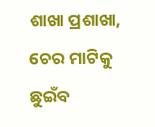ଶାଖା ପ୍ରଶାଖା, ଚେର ମାଟିକୁ ଛୁଇଁବ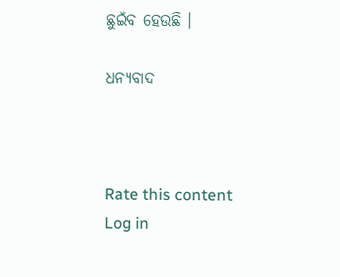ଛୁଇଁବ ହେଉଛି ।

ଧନ୍ୟବାଦ



Rate this content
Log in